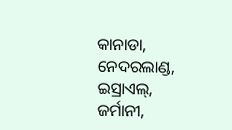କାନାଡା, ନେଦରଲାଣ୍ଡ, ଇସ୍ରାଏଲ୍, ଜର୍ମାନୀ,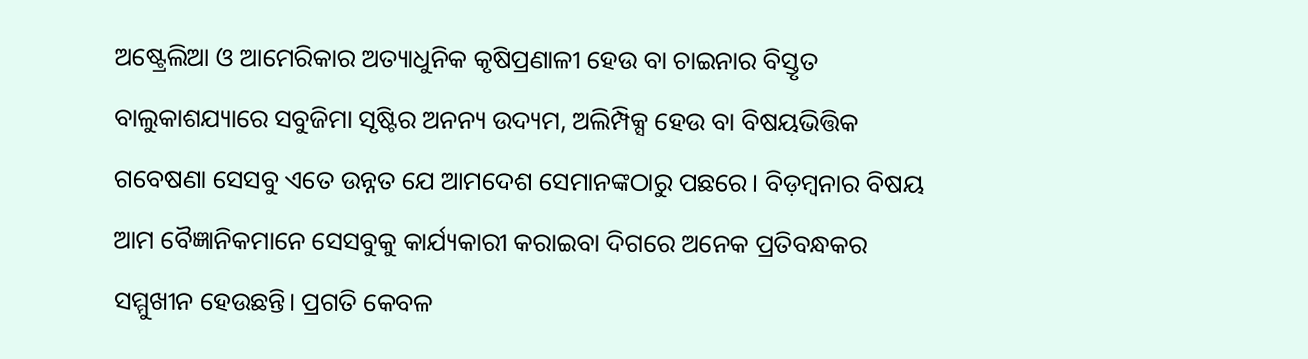ଅଷ୍ଟ୍ରେଲିଆ ଓ ଆମେରିକାର ଅତ୍ୟାଧୁନିକ କୃଷିପ୍ରଣାଳୀ ହେଉ ବା ଚାଇନାର ବିସ୍ତୃତ ବାଲୁକାଶଯ୍ୟାରେ ସବୁଜିମା ସୃଷ୍ଟିର ଅନନ୍ୟ ଉଦ୍ୟମ, ଅଲିମ୍ପିକ୍ସ ହେଉ ବା ବିଷୟଭିତ୍ତିକ ଗବେଷଣା ସେସବୁ ଏତେ ଉନ୍ନତ ଯେ ଆମଦେଶ ସେମାନଙ୍କଠାରୁ ପଛରେ। ବିଡ଼ମ୍ବନାର ବିଷୟ ଆମ ବୈଜ୍ଞାନିକମାନେ ସେସବୁକୁ କାର୍ଯ୍ୟକାରୀ କରାଇବା ଦିଗରେ ଅନେକ ପ୍ରତିବନ୍ଧକର ସମ୍ମୁଖୀନ ହେଉଛନ୍ତି। ପ୍ରଗତି କେବଳ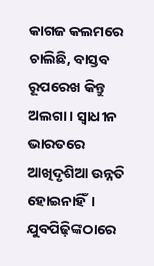କାଗଜ କଲମରେ ଚାଲିଛି, ବାସ୍ତବ ରୂପରେଖ କିନ୍ତୁ ଅଲଗା। ସ୍ବାଧୀନ ଭାରତରେ ଆଖିଦୃଶିଆ ଉନ୍ନତି ହୋଇନାହିଁ। ଯୁବପିଢ଼ିଙ୍କଠାରେ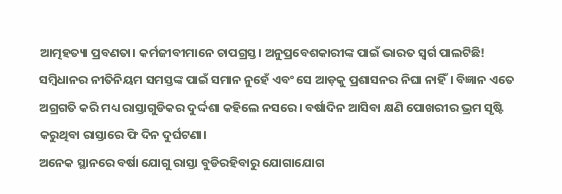ଆତ୍ମହତ୍ୟା ପ୍ରବଣତା। କର୍ମଜୀବୀମାନେ ଚାପଗ୍ରସ୍ତ। ଅନୁପ୍ରବେଶକାରୀଙ୍କ ପାଇଁ ଭାରତ ସ୍ବର୍ଗ ପାଲଟିଛି! ସମ୍ବିଧାନର ନୀତିନିୟମ ସମସ୍ତଙ୍କ ପାଇଁ ସମାନ ନୁହେଁ ଏବଂ ସେ ଆଡ଼କୁ ପ୍ରଶାସନର ନିଘା ନାହିଁ। ବିଜ୍ଞାନ ଏତେ ଅଗ୍ରଗତି କରି ମଧ୍ୟ ରାସ୍ତାଗୁଡିକର ଦୁର୍ଦ୍ଦଶା କହିଲେ ନସରେ। ବର୍ଷାଦିନ ଆସିବା କ୍ଷଣି ପୋଖରୀର ଭ୍ରମ ସୃଷ୍ଟି କରୁଥିବା ରାସ୍ତାରେ ଫି ଦିନ ଦୁର୍ଘଟଣା।
ଅନେକ ସ୍ଥାନରେ ବର୍ଷା ଯୋଗୁ ରାସ୍ତା ବୁଡିରହିବାରୁ ଯୋଗାଯୋଗ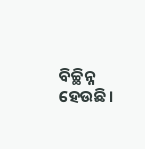ବିଚ୍ଛିନ୍ନ ହେଉଛି।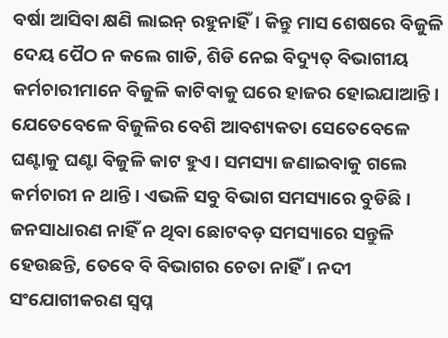ବର୍ଷା ଆସିବା କ୍ଷଣି ଲାଇନ୍ ରହୁନାହିଁ। କିନ୍ତୁ ମାସ ଶେଷରେ ବିଜୁଳି ଦେୟ ପୈଠ ନ କଲେ ଗାଡି, ଶିଡି ନେଇ ବିଦ୍ୟୁତ୍ ବିଭାଗୀୟ କର୍ମଚାରୀମାନେ ବିଜୁଳି କାଟିବାକୁ ଘରେ ହାଜର ହୋଇଯାଆନ୍ତି। ଯେତେବେଳେ ବିଜୁଳିର ବେଶି ଆବଶ୍ୟକତା ସେତେବେଳେ ଘଣ୍ଟାକୁ ଘଣ୍ଟା ବିଜୁଳି କାଟ ହୁଏ। ସମସ୍ୟା ଜଣାଇବାକୁ ଗଲେ କର୍ମଚାରୀ ନ ଥାନ୍ତି। ଏଭଳି ସବୁ ବିଭାଗ ସମସ୍ୟାରେ ବୁଡିଛି। ଜନସାଧାରଣ ନାହିଁ ନ ଥିବା ଛୋଟବଡ଼ ସମସ୍ୟାରେ ସନ୍ତୁଳି ହେଉଛନ୍ତି, ତେବେ ବି ବିଭାଗର ଚେତା ନାହିଁ। ନଦୀ ସଂଯୋଗୀକରଣ ସ୍ବପ୍ନ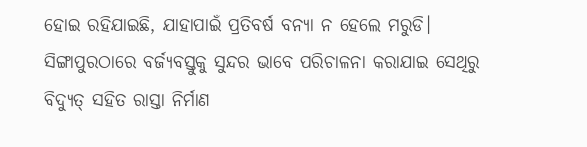ହୋଇ ରହିଯାଇଛି, ଯାହାପାଇଁ ପ୍ରତିବର୍ଷ ବନ୍ୟା ନ ହେଲେ ମରୁଡି। ସିଙ୍ଗାପୁରଠାରେ ବର୍ଜ୍ୟବସ୍ତୁକୁ ସୁନ୍ଦର ଭାବେ ପରିଚାଳନା କରାଯାଇ ସେଥିରୁ ବିଦ୍ୟୁତ୍ ସହିତ ରାସ୍ତା ନିର୍ମାଣ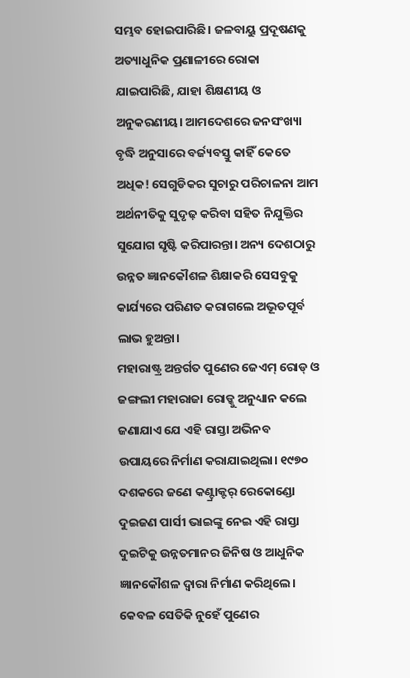ସମ୍ଭବ ହୋଇପାରିଛି। ଜଳବାୟୁ ପ୍ରଦୂଷଣକୁ ଅତ୍ୟାଧୁନିକ ପ୍ରଣାଳୀରେ ରୋକା ଯାଇପାରିଛି, ଯାହା ଶିକ୍ଷଣୀୟ ଓ ଅନୁକରଣୀୟ। ଆମଦେଶରେ ଜନସଂଖ୍ୟା ବୃଦ୍ଧି ଅନୁସାରେ ବର୍ଜ୍ୟବସ୍ତୁ କାହିଁ କେତେ ଅଧିକ! ସେଗୁଡିକର ସୁଚାରୁ ପରିଚାଳନା ଆମ ଅର୍ଥନୀତିକୁ ସୁଦୃଢ଼ କରିବା ସହିତ ନିଯୁକ୍ତିର ସୁଯୋଗ ସୃଷ୍ଟି କରିପାରନ୍ତା। ଅନ୍ୟ ଦେଶଠାରୁ ଉନ୍ନତ ଜ୍ଞାନକୌଶଳ ଶିକ୍ଷାକରି ସେସବୁକୁ କାର୍ଯ୍ୟରେ ପରିଣତ କରାଗଲେ ଅଭୂତପୂର୍ବ ଲାଭ ହୁଅନ୍ତା।
ମହାରାଷ୍ଟ୍ର ଅନ୍ତର୍ଗତ ପୁଣେର ଜେଏମ୍ ରୋଡ୍ ଓ ଜଙ୍ଗଲୀ ମହାରାଜା ରୋଡ୍କୁ ଅନୁଧ୍ୟାନ କଲେ ଜଣାଯାଏ ଯେ ଏହି ରାସ୍ତା ଅଭିନବ ଉପାୟରେ ନିର୍ମାଣ କରାଯାଇଥିଲା। ୧୯୭୦ ଦଶକରେ ଜଣେ କଣ୍ଟ୍ରାକ୍ଟର୍ ରେକୋଣ୍ଡୋ ଦୁଇଜଣ ପାର୍ସୀ ଭାଇଙ୍କୁ ନେଇ ଏହି ରାସ୍ତା ଦୁଇଟିକୁ ଉନ୍ନତମାନର ଜିନିଷ ଓ ଆଧୁନିକ ଜ୍ଞାନକୌଶଳ ଦ୍ୱାରା ନିର୍ମାଣ କରିଥିଲେ। କେବଳ ସେତିକି ନୁହେଁ ପୁଣେର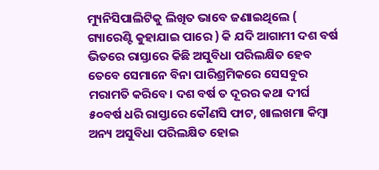ମ୍ୟୁନିସିପାଲିଟିକୁ ଲିଖିତ ଭାବେ ଜଣାଇଥିଲେ ( ଗ୍ୟାରେଣ୍ଟି କୁହାଯାଇ ପାରେ ) କି ଯଦି ଆଗାମୀ ଦଶ ବର୍ଷ ଭିତରେ ରାସ୍ତାରେ କିଛି ଅସୁବିଧା ପରିଲକ୍ଷିତ ହେବ ତେବେ ସେମାନେ ବିନା ପାରିଶ୍ରମିକରେ ସେସବୁର ମରାମତି କରିବେ। ଦଶ ବର୍ଷ ତ ଦୂରର କଥା ଦୀର୍ଘ ୫୦ବର୍ଷ ଧରି ରାସ୍ତାରେ କୌଣସି ଫାଟ, ଖାଲଖମା କିମ୍ବା ଅନ୍ୟ ଅସୁବିଧା ପରିଲକ୍ଷିତ ହୋଇ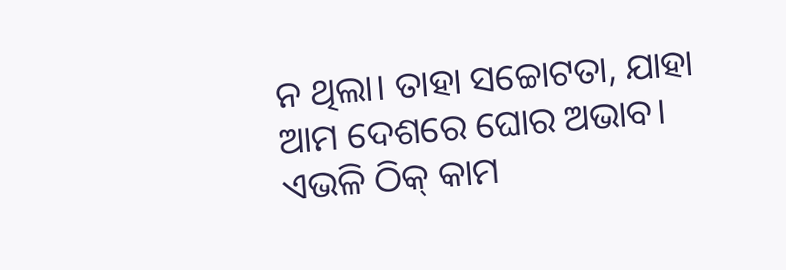ନ ଥିଲା। ତାହା ସଚ୍ଚୋଟତା, ଯାହା ଆମ ଦେଶରେ ଘୋର ଅଭାବ। ଏଭଳି ଠିକ୍ କାମ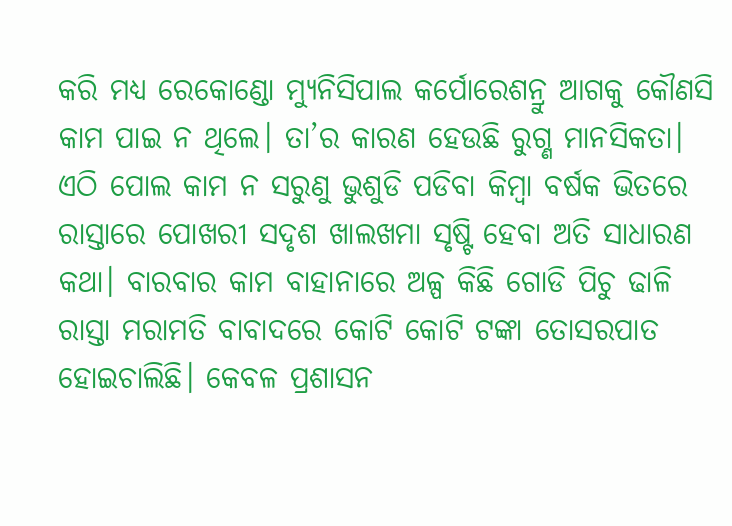କରି ମଧ୍ୟ ରେକୋଣ୍ଡୋ ମ୍ୟୁନିସିପାଲ କର୍ପୋରେଶନ୍ରୁ ଆଗକୁ କୌଣସି କାମ ପାଇ ନ ଥିଲେ। ତା’ର କାରଣ ହେଉଛି ରୁଗ୍ଣ ମାନସିକତା। ଏଠି ପୋଲ କାମ ନ ସରୁଣୁ ଭୁଶୁଡି ପଡିବା କିମ୍ବା ବର୍ଷକ ଭିତରେ ରାସ୍ତାରେ ପୋଖରୀ ସଦୃଶ ଖାଲଖମା ସୃଷ୍ଟି ହେବା ଅତି ସାଧାରଣ କଥା। ବାରବାର କାମ ବାହାନାରେ ଅଳ୍ପ କିଛି ଗୋଡି ପିଚୁ ଢାଳି ରାସ୍ତା ମରାମତି ବାବାଦରେ କୋଟି କୋଟି ଟଙ୍କା ତୋସରପାତ ହୋଇଚାଲିଛି। କେବଳ ପ୍ରଶାସନ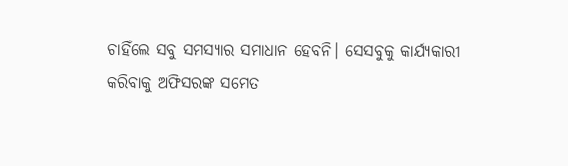ଚାହିଁଲେ ସବୁ ସମସ୍ୟାର ସମାଧାନ ହେବନି। ସେସବୁକୁ କାର୍ଯ୍ୟକାରୀ କରିବାକୁ ଅଫିସରଙ୍କ ସମେତ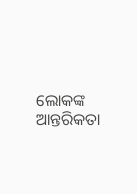ଲୋକଙ୍କ ଆନ୍ତରିକତା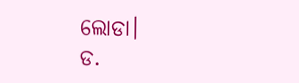ଲୋଡା।
ଡ.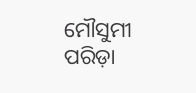ମୌସୁମୀ ପରିଡ଼ା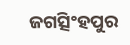ଜଗତ୍ସିଂହପୁର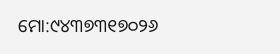ମୋ:୯୪୩୭୩୧୭୦୨୬